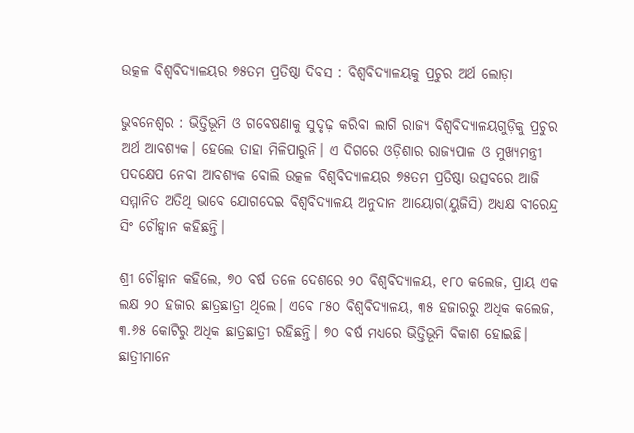ଉତ୍କଳ ବିଶ୍ୱବିଦ୍ୟାଳୟର ୭୫ତମ ପ୍ରତିଷ୍ଠା ଦିବସ : ବିଶ୍ୱବିଦ୍ୟାଳୟକୁ ପ୍ରଚୁର ଅର୍ଥ ଲୋଡ଼ା

ଭୁବନେଶ୍ୱର : ଭିତ୍ତିଭୂମି ଓ ଗବେଷଣାକୁ ସୁଦୃଢ଼ କରିବା ଲାଗି ରାଜ୍ୟ ବିଶ୍ୱବିଦ୍ୟାଳୟଗୁଡ଼ିକୁ ପ୍ରଚୁର ଅର୍ଥ ଆବଶ୍ୟକ। ହେଲେ ତାହା ମିଳିପାରୁନି। ଏ ଦିଗରେ ଓଡ଼ିଶାର ରାଜ୍ୟପାଳ ଓ ମୁଖ୍ୟମନ୍ତ୍ରୀ ପଦକ୍ଷେପ ନେବା ଆବଶ୍ୟକ ବୋଲି ଉତ୍କଳ ବିଶ୍ୱବିଦ୍ୟାଳୟର ୭୫ତମ ପ୍ରତିଷ୍ଠା ଉତ୍ସବରେ ଆଜି ସମ୍ମାନିତ ଅତିଥି ଭାବେ ଯୋଗଦେଇ ବିଶ୍ୱବିଦ୍ୟାଳୟ ଅନୁଦାନ ଆୟୋଗ(ୟୁଜିସି) ଅଧ୍ୟକ୍ଷ ବୀରେନ୍ଦ୍ର ସିଂ ଚୌହ୍ଵାନ କହିଛନ୍ତି।

ଶ୍ରୀ ଚୌହ୍ଵାନ କହିଲେ, ୭୦ ବର୍ଷ ତଳେ ଦେଶରେ ୨୦ ବିଶ୍ୱବିଦ୍ୟାଳୟ, ୧୮୦ କଲେଜ, ପ୍ରାୟ ଏକ ଲକ୍ଷ ୨୦ ହଜାର ଛାତ୍ରଛାତ୍ରୀ ଥିଲେ। ଏବେ ୮୫୦ ବିଶ୍ୱବିଦ୍ୟାଳୟ, ୩୫ ହଜାରରୁ ଅଧିକ କଲେଜ, ୩.୬୫ କୋଟିରୁ ଅଧିକ ଛାତ୍ରଛାତ୍ରୀ ରହିଛନ୍ତି। ୭୦ ବର୍ଷ ମଧ୍ୟରେ ଭିତ୍ତିଭୂମି ବିକାଶ ହୋଇଛି। ଛାତ୍ରୀମାନେ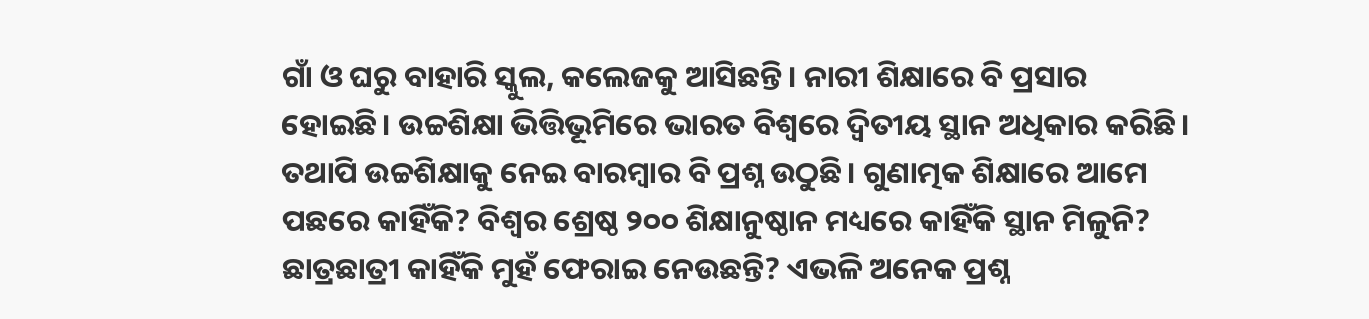ଗାଁ ଓ ଘରୁ ବାହାରି ସ୍କୁଲ, କଲେଜକୁ ଆସିଛନ୍ତି। ନାରୀ ଶିକ୍ଷାରେ ବି ପ୍ରସାର ହୋଇଛି। ଉଚ୍ଚଶିକ୍ଷା ଭିତ୍ତିଭୂମିରେ ଭାରତ ବିଶ୍ୱରେ ଦ୍ୱିତୀୟ ସ୍ଥାନ ଅଧିକାର କରିଛି। ତଥାପି ଉଚ୍ଚଶିକ୍ଷାକୁ ନେଇ ବାରମ୍ବାର ବି ପ୍ରଶ୍ନ ଉଠୁଛି। ଗୁଣାତ୍ମକ ଶିକ୍ଷାରେ ଆମେ ପଛରେ କାହିଁକି? ବିଶ୍ୱର ଶ୍ରେଷ୍ଠ ୨୦୦ ଶିକ୍ଷାନୁଷ୍ଠାନ ମଧ୍ୟରେ କାହିଁକି ସ୍ଥାନ ମିଳୁନି? ଛାତ୍ରଛାତ୍ରୀ କାହିଁକି ମୁହଁ ଫେରାଇ ନେଉଛନ୍ତି? ଏଭଳି ଅନେକ ପ୍ରଶ୍ନ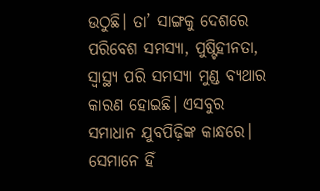ଉଠୁଛି। ତା’ ସାଙ୍ଗକୁ ଦେଶରେ ପରିବେଶ ସମସ୍ୟା, ପୁଷ୍ଟିହୀନତା, ସ୍ୱାସ୍ଥ୍ୟ ପରି ସମସ୍ୟା ମୁଣ୍ଡ ବ୍ୟଥାର କାରଣ ହୋଇଛି। ଏସବୁର ସମାଧାନ ଯୁବପିଢ଼ିଙ୍କ କାନ୍ଧରେ। ସେମାନେ ହିଁ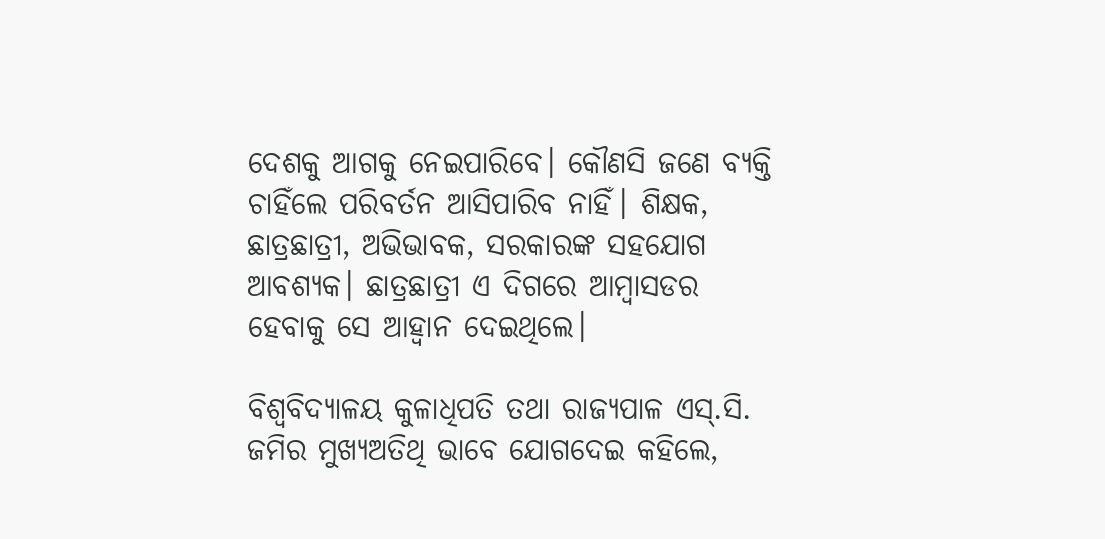ଦେଶକୁ ଆଗକୁ ନେଇପାରିବେ। କୌଣସି ଜଣେ ବ୍ୟକ୍ତି ଚାହିଁଲେ ପରିବର୍ତନ ଆସିପାରିବ ନାହିଁ। ଶିକ୍ଷକ, ଛାତ୍ରଛାତ୍ରୀ, ଅଭିଭାବକ, ସରକାରଙ୍କ ସହଯୋଗ ଆବଶ୍ୟକ। ଛାତ୍ରଛାତ୍ରୀ ଏ ଦିଗରେ ଆମ୍ବାସଡର ହେବାକୁ ସେ ଆହ୍ଵାନ ଦେଇଥିଲେ।

ବିଶ୍ୱବିଦ୍ୟାଳୟ କୁଳାଧିପତି ତଥା ରାଜ୍ୟପାଳ ଏସ୍‌.ସି. ଜମିର ମୁଖ୍ୟଅତିଥି ଭାବେ ଯୋଗଦେଇ କହିଲେ,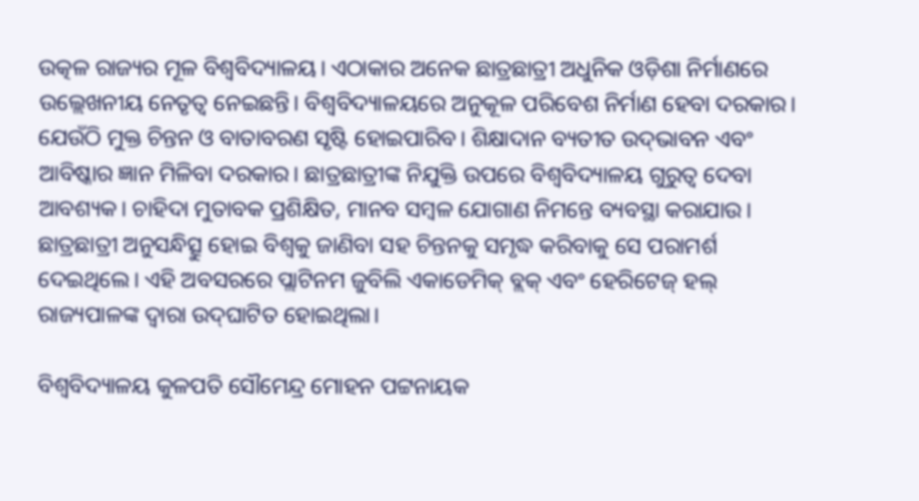ଉତ୍କଳ ରାଜ୍ୟର ମୂଳ ବିଶ୍ୱବିଦ୍ୟାଳୟ। ଏଠାକାର ଅନେକ ଛାତ୍ରଛାତ୍ରୀ ଅଧୁନିକ ଓଡ଼ିଶା ନିର୍ମାଣରେ ଉଲ୍ଲେଖନୀୟ ନେତୃତ୍ୱ ନେଇଛନ୍ତି। ବିଶ୍ୱବିଦ୍ୟାଳୟରେ ଅନୁକୂଳ ପରିବେଶ ନିର୍ମାଣ ହେବା ଦରକାର। ଯେଉଁଠି ମୁକ୍ତ ଚିନ୍ତନ ଓ ବାତାବରଣ ସୃଷ୍ଟି ହୋଇପାରିବ। ଶିକ୍ଷାଦାନ ବ୍ୟତୀତ ଉଦ୍‌ଭାବନ ଏବଂ ଆବିଷ୍କାର ଜ୍ଞାନ ମିଳିବା ଦରକାର। ଛାତ୍ରଛାତ୍ରୀଙ୍କ ନିଯୁକ୍ତି ଉପରେ ବିଶ୍ୱବିଦ୍ୟାଳୟ ଗୁରୁତ୍ୱ ଦେବା ଆବଶ୍ୟକ। ଚାହିଦା ମୁତାବକ ପ୍ରଶିକ୍ଷିତ, ମାନବ ସମ୍ବଳ ଯୋଗାଣ ନିମନ୍ତେ ବ୍ୟବସ୍ଥା କରାଯାଉ। ଛାତ୍ରଛାତ୍ରୀ ଅନୁସନ୍ଧିତ୍ସୁ ହୋଇ ବିଶ୍ୱକୁ ଜାଣିବା ସହ ଚିନ୍ତନକୁ ସମୃଦ୍ଧ କରିବାକୁ ସେ ପରାମର୍ଶ ଦେଇଥିଲେ। ଏହି ଅବସରରେ ପ୍ଲାଟିନମ ଜୁବିଲି ଏକାଡେମିକ୍‌ ବ୍ଲକ୍‌ ଏବଂ ହେରିଟେଜ୍‌ ହଲ୍‌ ରାଜ୍ୟପାଳଙ୍କ ଦ୍ୱାରା ଉଦ୍‌ଘାଟିତ ହୋଇଥିଲା।

ବିଶ୍ୱବିଦ୍ୟାଳୟ କୁଳପତି ସୌମେନ୍ଦ୍ର ମୋହନ ପଟ୍ଟନାୟକ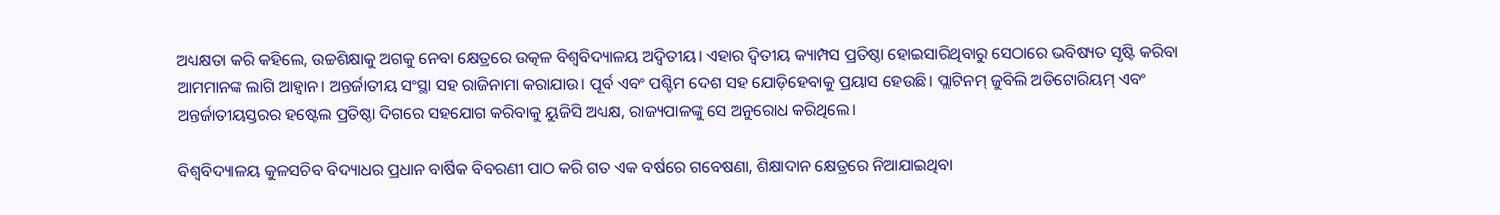ଅଧ୍ୟକ୍ଷତା କରି କହିଲେ, ଉଚ୍ଚଶିକ୍ଷାକୁ ଅଗକୁ ନେବା କ୍ଷେତ୍ରରେ ଉତ୍କଳ ବିଶ୍ୱବିଦ୍ୟାଳୟ ଅଦ୍ୱିତୀୟ। ଏହାର ଦ୍ୱିତୀୟ କ୍ୟାମ୍ପସ ପ୍ରତିଷ୍ଠା ହୋଇସାରିଥିବାରୁ ସେଠାରେ ଭବିଷ୍ୟତ ସୃଷ୍ଟି କରିବା ଆମମାନଙ୍କ ଲାଗି ଆହ୍ଵାନ। ଅନ୍ତର୍ଜାତୀୟ ସଂସ୍ଥା ସହ ରାଜିନାମା କରାଯାଉ। ପୂର୍ବ ଏବଂ ପଶ୍ଚିମ ଦେଶ ସହ ଯୋଡ଼ିହେବାକୁ ପ୍ରୟାସ ହେଉଛି। ପ୍ଲାଟିନମ୍‌ ଜୁବିଲି ଅଡିଟୋରିୟମ୍‌ ଏବଂ ଅନ୍ତର୍ଜାତୀୟସ୍ତରର ହଷ୍ଟେଲ ପ୍ରତିଷ୍ଠା ଦିଗରେ ସହଯୋଗ କରିବାକୁ ୟୁଜିସି ଅଧ୍ୟକ୍ଷ, ରାଜ୍ୟପାଳଙ୍କୁ ସେ ଅନୁରୋଧ କରିଥିଲେ।

ବିଶ୍ୱବିଦ୍ୟାଳୟ କୁଳସଚିବ ବିଦ୍ୟାଧର ପ୍ରଧାନ ବାର୍ଷିକ ବିବରଣୀ ପାଠ କରି ଗତ ଏକ ବର୍ଷରେ ଗବେଷଣା, ଶିକ୍ଷାଦାନ କ୍ଷେତ୍ରରେ ନିଆଯାଇଥିବା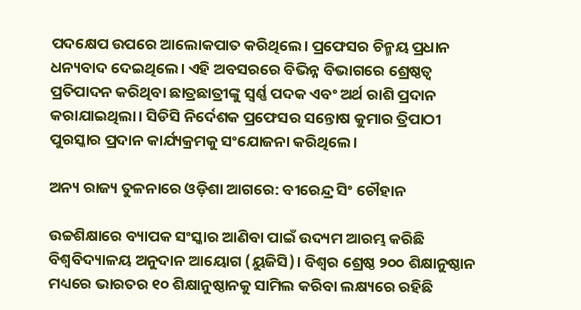ପଦକ୍ଷେପ ଉପରେ ଆଲୋକପାତ କରିଥିଲେ। ପ୍ରଫେସର ଚିନ୍ମୟ ପ୍ରଧାନ ଧନ୍ୟବାଦ ଦେଇଥିଲେ। ଏହି ଅବସରରେ ବିଭିନ୍ନ ବିଭାଗରେ ଶ୍ରେଷ୍ଠତ୍ୱ ପ୍ରତିପାଦନ କରିଥିବା ଛାତ୍ରଛାତ୍ରୀଙ୍କୁ ସ୍ୱର୍ଣ୍ଣ ପଦକ ଏବଂ ଅର୍ଥ ରାଶି ପ୍ରଦାନ କରାଯାଇଥିଲା। ସିଡିସି ନିର୍ଦେଶକ ପ୍ରଫେସର ସନ୍ତୋଷ କୁମାର ତ୍ରିପାଠୀ ପୁରସ୍କାର ପ୍ରଦାନ କାର୍ଯ୍ୟକ୍ରମକୁ ସଂଯୋଜନା କରିଥିଲେ।

ଅନ୍ୟ ରାଜ୍ୟ ତୁଳନାରେ ଓଡ଼ିଶା ଆଗରେ: ବୀରେନ୍ଦ୍ର ସିଂ ଚୌହାନ

ଉଚ୍ଚଶିକ୍ଷାରେ ବ୍ୟାପକ ସଂସ୍କାର ଆଣିବା ପାଇଁ ଉଦ୍ୟମ ଆରମ୍ଭ କରିଛି ବିଶ୍ୱବିଦ୍ୟାଳୟ ଅନୁଦାନ ଆୟୋଗ (ୟୁଜିସି)। ବିଶ୍ୱର ଶ୍ରେଷ୍ଠ ୨୦୦ ଶିକ୍ଷାନୁଷ୍ଠାନ ମଧ୍ୟରେ ଭାରତର ୧୦ ଶିକ୍ଷାନୁଷ୍ଠାନକୁ ସାମିଲ କରିବା ଲକ୍ଷ୍ୟରେ ରହିଛି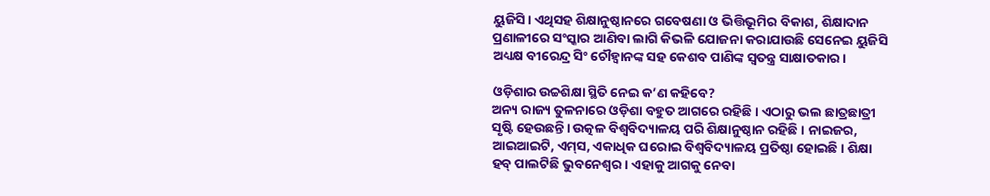ୟୁଜିସି। ଏଥିସହ ଶିକ୍ଷାନୁଷ୍ଠାନରେ ଗବେଷଣା ଓ ଭିତ୍ତିଭୂମିର ବିକାଶ, ଶିକ୍ଷାଦାନ ପ୍ରଣାଳୀରେ ସଂସ୍କାର ଆଣିବା ଲାଗି କିଭଳି ଯୋଜନା କରାଯାଉଛି ସେନେଇ ୟୁଜିସି ଅଧ୍ୟକ୍ଷ ବୀରେନ୍ଦ୍ର ସିଂ ଚୌହ୍ଵାନଙ୍କ ସହ କେଶବ ପାଣିଙ୍କ ସ୍ୱତନ୍ତ୍ର ସାକ୍ଷାତକାର।

ଓଡ଼ିଶାର ଉଚ୍ଚଶିକ୍ଷା ସ୍ଥିତି ନେଇ କ’ଣ କହିବେ?
ଅନ୍ୟ ରାଜ୍ୟ ତୁଳନାରେ ଓଡ଼ିଶା ବହୁତ ଆଗରେ ରହିଛି। ଏଠାରୁ ଭଲ ଛାତ୍ରଛାତ୍ରୀ ସୃଷ୍ଟି ହେଉଛନ୍ତି। ଉତ୍କଳ ବିଶ୍ୱବିଦ୍ୟାଳୟ ପରି ଶିକ୍ଷାନୁଷ୍ଠାନ ରହିଛି। ନାଇଜର, ଆଇଆଇଟି, ଏମ୍‌ସ, ଏକାଧିକ ଘରୋଇ ବିଶ୍ୱବିଦ୍ୟାଳୟ ପ୍ରତିଷ୍ଠା ହୋଇଛି। ଶିକ୍ଷା ହବ୍‌ ପାଲଟିଛି ଭୁବନେଶ୍ୱର। ଏହାକୁ ଆଗକୁ ନେବା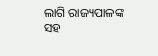ଲାଗି ରାଜ୍ୟପାଳଙ୍କ ସହ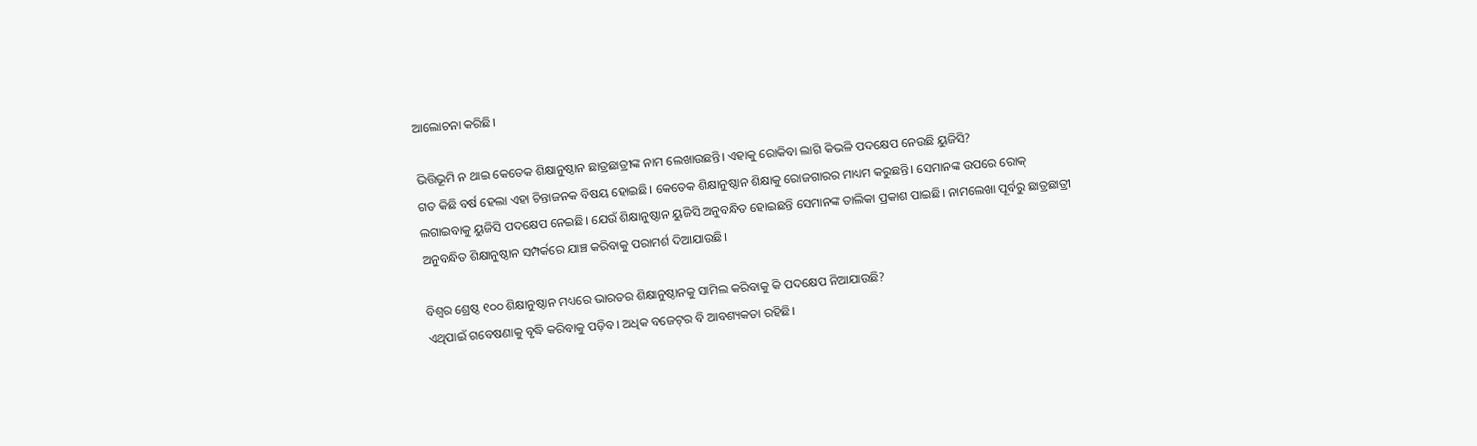ଆଲୋଚନା କରିଛି।

ଭିତ୍ତିଭୂମି ନ ଥାଇ କେତେକ ଶିକ୍ଷାନୁଷ୍ଠାନ ଛାତ୍ରଛାତ୍ରୀଙ୍କ ନାମ ଲେଖାଉଛନ୍ତି। ଏହାକୁ ରୋକିବା ଲାଗି କିଭଳି ପଦକ୍ଷେପ ନେଉଛି ୟୁଜିସି?
ଗତ କିଛି ବର୍ଷ ହେଲା ଏହା ଚିନ୍ତାଜନକ ବିଷୟ ହୋଇଛି। କେତେକ ଶିକ୍ଷାନୁଷ୍ଠାନ ଶିକ୍ଷାକୁ ରୋଜଗାରର ମାଧ୍ୟମ କରୁଛନ୍ତି। ସେମାନଙ୍କ ଉପରେ ରୋକ୍‌ ଲଗାଇବାକୁ ୟୁଜିସି ପଦକ୍ଷେପ ନେଇଛି। ଯେଉଁ ଶିକ୍ଷାନୁଷ୍ଠାନ ୟୁଜିସି ଅନୁବନ୍ଧିତ ହୋଇଛନ୍ତି ସେମାନଙ୍କ ତାଲିକା ପ୍ରକାଶ ପାଇଛି। ନାମଲେଖା ପୂର୍ବରୁ ଛାତ୍ରଛାତ୍ରୀ ଅନୁବନ୍ଧିତ ଶିକ୍ଷାନୁଷ୍ଠାନ ସମ୍ପର୍କରେ ଯାଞ୍ଚ କରିବାକୁ ପରାମର୍ଶ ଦିଆଯାଉଛି।

ବିଶ୍ୱର ଶ୍ରେଷ୍ଠ ୧୦୦ ଶିକ୍ଷାନୁଷ୍ଠାନ ମଧ୍ୟରେ ଭାରତର ଶିକ୍ଷାନୁଷ୍ଠାନକୁ ସାମିଲ କରିବାକୁ କି ପଦକ୍ଷେପ ନିଆଯାଉଛି?
ଏଥିପାଇଁ ଗବେଷଣାକୁ ବୃଦ୍ଧି କରିବାକୁ ପଡ଼ିବ। ଅଧିକ ବଜେଟ୍‌ର ବି ଆବଶ୍ୟକତା ରହିଛି।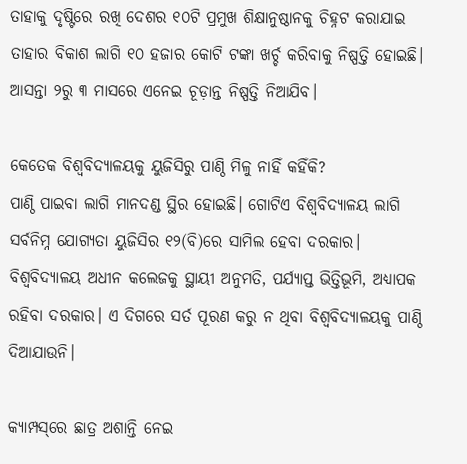ତାହାକୁ ଦୃଷ୍ଟିରେ ରଖି ଦେଶର ୧୦ଟି ପ୍ରମୁଖ ଶିକ୍ଷାନୁଷ୍ଠାନକୁ ଚିହ୍ନଟ କରାଯାଇ ତାହାର ବିକାଶ ଲାଗି ୧୦ ହଜାର କୋଟି ଟଙ୍କା ଖର୍ଚ୍ଚ କରିବାକୁ ନିଷ୍ପତ୍ତି ହୋଇଛି। ଆସନ୍ତା ୨ରୁ ୩ ମାସରେ ଏନେଇ ଚୂଡ଼ାନ୍ତ ନିଷ୍ପତ୍ତି ନିଆଯିବ।

କେତେକ ବିଶ୍ୱବିଦ୍ୟାଳୟକୁ ୟୁଜିସିରୁ ପାଣ୍ଠି ମିଳୁ ନାହିଁ କହିଁକି?
ପାଣ୍ଠି ପାଇବା ଲାଗି ମାନଦଣ୍ଡ ସ୍ଥିର ହୋଇଛି। ଗୋଟିଏ ବିଶ୍ୱବିଦ୍ୟାଳୟ ଲାଗି ସର୍ବନିମ୍ନ ଯୋଗ୍ୟତା ୟୁଜିସିର ୧୨(ବି)ରେ ସାମିଲ ହେବା ଦରକାର। ବିଶ୍ୱବିଦ୍ୟାଳୟ ଅଧୀନ କଲେଜକୁ ସ୍ଥାୟୀ ଅନୁମତି, ପର୍ଯ୍ୟାପ୍ତ ଭିତ୍ତିଭୂମି, ଅଧ୍ୟାପକ ରହିବା ଦରକାର। ଏ ଦିଗରେ ସର୍ତ ପୂରଣ କରୁ ନ ଥିବା ବିଶ୍ୱବିଦ୍ୟାଳୟକୁ ପାଣ୍ଠି ଦିଆଯାଉନି।

କ୍ୟାମ୍ପସ୍‌ରେ ଛାତ୍ର ଅଶାନ୍ତି ନେଇ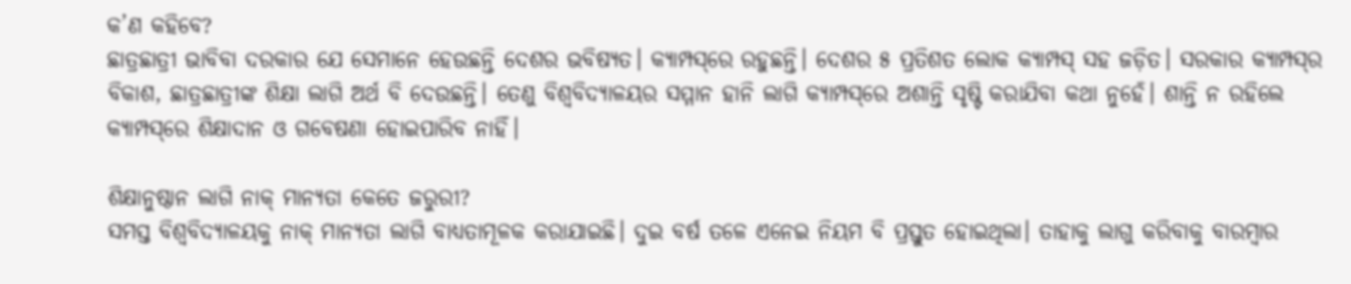କ’ଣ କହିବେ?
ଛାତ୍ରଛାତ୍ରୀ ଭାବିବା ଦରକାର ଯେ ସେମାନେ ହେଉଛନ୍ତି ଦେଶର ଭବିଷ୍ୟତ। କ୍ୟାମ୍ପସ୍‌ରେ ରହୁଛନ୍ତି। ଦେଶର ୫ ପ୍ରତିଶତ ଲୋକ କ୍ୟାମ୍ପସ୍‌ ସହ ଜଡ଼ିତ। ସରକାର କ୍ୟାମ୍ପସ୍‌ର ବିକାଶ, ଛାତ୍ରଛାତ୍ରୀଙ୍କ ଶିକ୍ଷା ଲାଗି ଅର୍ଥ ବି ଦେଉଛନ୍ତି। ତେଣୁ ବିଶ୍ୱବିଦ୍ୟାଳୟର ସମ୍ମାନ ହାନି ଲାଗି କ୍ୟାମ୍ପସ୍‌ରେ ଅଶାନ୍ତି ସୃଷ୍ଟି କରାଯିବା କଥା ନୁହେଁ। ଶାନ୍ତି ନ ରହିଲେ କ୍ୟାମ୍ପସ୍‌ରେ ଶିକ୍ଷାଦାନ ଓ ଗବେଷଣା ହୋଇପାରିବ ନାହିଁ।

ଶିକ୍ଷାନୁଷ୍ଠାନ ଲାଗି ନାକ୍‌ ମାନ୍ୟତା କେତେ ଜରୁରୀ?
ସମସ୍ତ ବିଶ୍ୱବିଦ୍ୟାଳୟକୁ ନାକ୍‌ ମାନ୍ୟତା ଲାଗି ବାଧ୍ୟତାମୂଳକ କରାଯାଇଛି। ଦୁଇ ବର୍ଷ ତଳେ ଏନେଇ ନିୟମ ବି ପ୍ରସ୍ତୁତ ହୋଇଥିଲା। ତାହାକୁ ଲାଗୁ କରିବାକୁ ବାରମ୍ବାର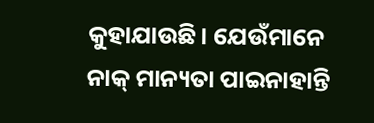କୁହାଯାଉଛି। ଯେଉଁମାନେ ନାକ୍‌ ମାନ୍ୟତା ପାଇନାହାନ୍ତି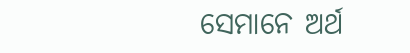ସେମାନେ ଅର୍ଥ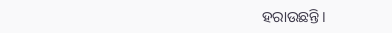ହରାଉଛନ୍ତି।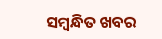ସମ୍ବନ୍ଧିତ ଖବର